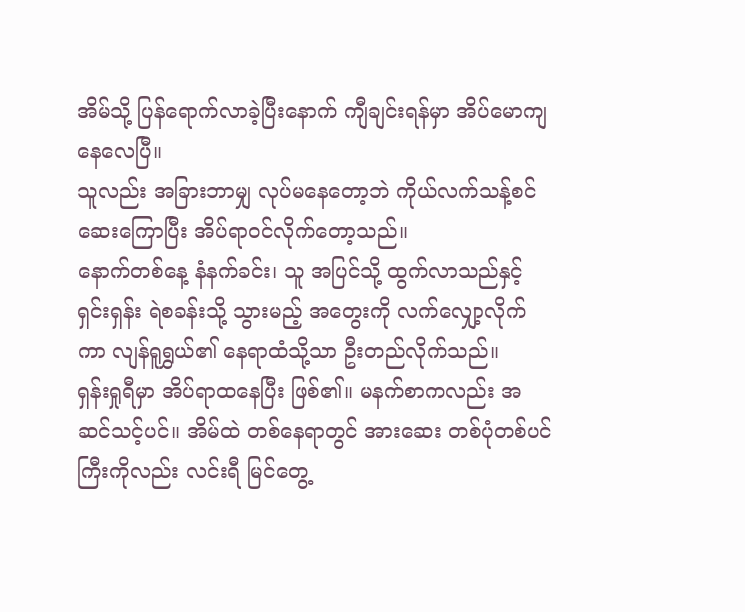အိမ်သို့ ပြန်ရောက်လာခဲ့ပြီးနောက် ကျီချင်းရန်မှာ အိပ်မောကျနေလေပြီ။
သူလည်း အခြားဘာမျှ လုပ်မနေတော့ဘဲ ကိုယ်လက်သန့်စင် ဆေးကြောပြီး အိပ်ရာဝင်လိုက်တော့သည်။
နောက်တစ်နေ့ နံနက်ခင်း၊ သူ အပြင်သို့ ထွက်လာသည်နှင့် ရှင်းရှန်း ရဲစခန်းသို့ သွားမည့် အတွေးကို လက်လျှော့လိုက်ကာ လျန်ရူရွှယ်၏ နေရာထံသို့သာ ဦးတည်လိုက်သည်။
ရှန်းရှုရီမှာ အိပ်ရာထနေပြီး ဖြစ်၏။ မနက်စာကလည်း အဆင်သင့်ပင်။ အိမ်ထဲ တစ်နေရာတွင် အားဆေး တစ်ပုံတစ်ပင်ကြီးကိုလည်း လင်းရီ မြင်တွေ့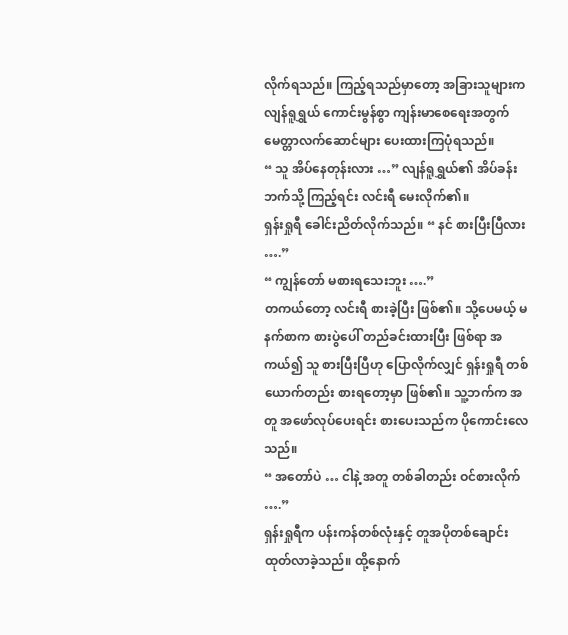လိုက်ရသည်။ ကြည့်ရသည်မှာတော့ အခြားသူများက လျန်ရူရွှယ် ကောင်းမွန်စွာ ကျန်းမာစေရေးအတွက် မေတ္တာလက်ဆောင်များ ပေးထားကြပုံရသည်။
“ သူ အိပ်နေတုန်းလား …” လျန်ရူရွှယ်၏ အိပ်ခန်းဘက်သို့ ကြည့်ရင်း လင်းရီ မေးလိုက်၏။
ရှန်းရှုရီ ခေါင်းညိတ်လိုက်သည်။ “ နင် စားပြီးပြီလား ….”
“ ကျွန်တော် မစားရသေးဘူး ….”
တကယ်တော့ လင်းရီ စားခဲ့ပြီး ဖြစ်၏။ သို့ပေမယ့် မနက်စာက စားပွဲပေါ် တည်ခင်းထားပြီး ဖြစ်ရာ အကယ်၍ သူ စားပြီးပြီဟု ပြောလိုက်လျှင် ရှန်းရှုရီ တစ်ယောက်တည်း စားရတော့မှာ ဖြစ်၏။ သူ့ဘက်က အတူ အဖော်လုပ်ပေးရင်း စားပေးသည်က ပိုကောင်းလေသည်။
“ အတော်ပဲ … ငါနဲ့ အတူ တစ်ခါတည်း ဝင်စားလိုက် ….”
ရှန်းရှုရီက ပန်းကန်တစ်လုံးနှင့် တူအပိုတစ်ချောင်း ထုတ်လာခဲ့သည်။ ထို့နောက်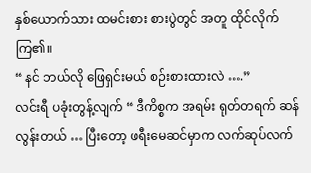နှစ်ယောက်သား ထမင်းစား စားပွဲတွင် အတူ ထိုင်လိုက်ကြ၏။
“ နင် ဘယ်လို ဖြေရှင်းမယ် စဉ်းစားထားလဲ ….”
လင်းရီ ပခုံးတွန့်လျက် “ ဒီကိစ္စက အရမ်း ရုတ်တရက် ဆန်လွန်းတယ် … ပြီးတော့ ဖရီးမေဆင်မှာက လက်ဆုပ်လက်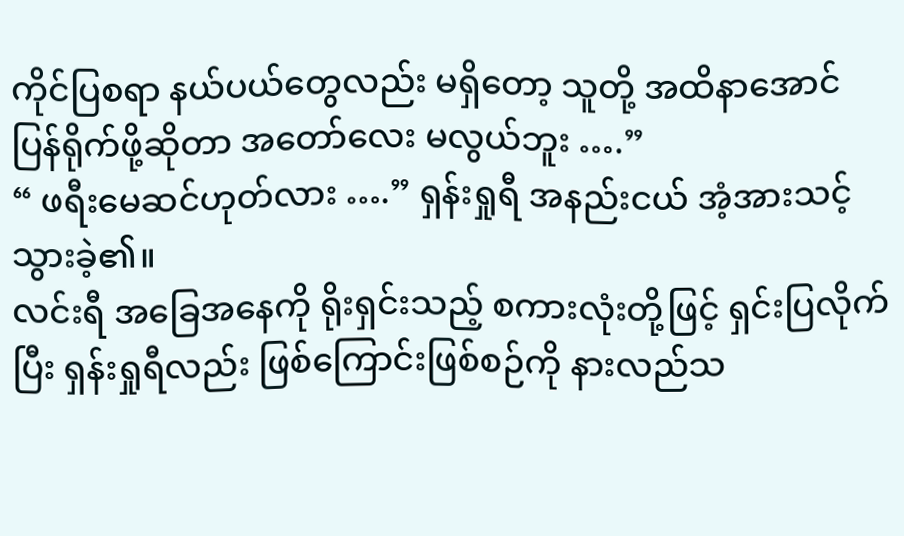ကိုင်ပြစရာ နယ်ပယ်တွေလည်း မရှိတော့ သူတို့ အထိနာအောင် ပြန်ရိုက်ဖို့ဆိုတာ အတော်လေး မလွယ်ဘူး ….”
“ ဖရီးမေဆင်ဟုတ်လား ….” ရှန်းရှုရီ အနည်းငယ် အံ့အားသင့်သွားခဲ့၏။
လင်းရီ အခြေအနေကို ရိုးရှင်းသည့် စကားလုံးတို့ဖြင့် ရှင်းပြလိုက်ပြီး ရှန်းရှုရီလည်း ဖြစ်ကြောင်းဖြစ်စဉ်ကို နားလည်သ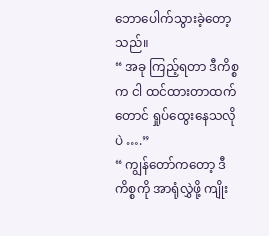ဘောပေါက်သွားခဲ့တော့သည်။
“ အခု ကြည့်ရတာ ဒီကိစ္စက ငါ ထင်ထားတာထက်တောင် ရှုပ်ထွေးနေသလိုပဲ ….”
“ ကျွန်တော်ကတော့ ဒီကိစ္စကို အာရုံလွှဲဖို့ ကျိုး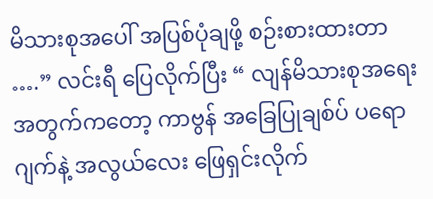မိသားစုအပေါ် အပြစ်ပုံချဖို့ စဉ်းစားထားတာ ….” လင်းရီ ပြေလိုက်ပြီး “ လျန်မိသားစုအရေးအတွက်ကတော့ ကာဗွန် အခြေပြုချစ်ပ် ပရောဂျက်နဲ့ အလွယ်လေး ဖြေရှင်းလိုက်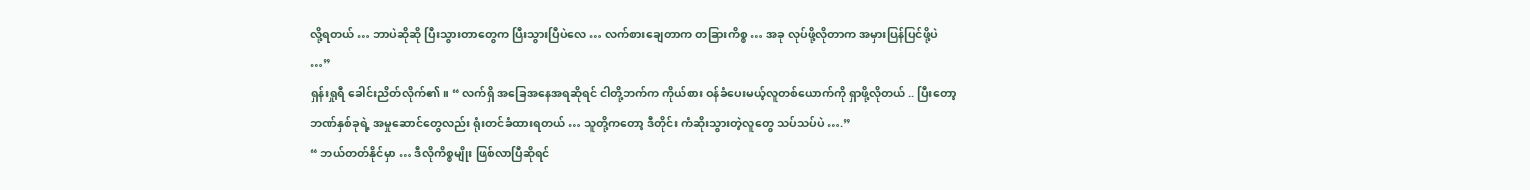လို့ရတယ် … ဘာပဲဆိုဆို ပြီးသွားတာတွေက ပြီးသွားပြီပဲလေ … လက်စားချေတာက တခြားကိစ္စ … အခု လုပ်ဖို့လိုတာက အမှားပြန်ပြင်ဖို့ပဲ …”
ရှန်းရှုရီ ခေါင်းညိတ်လိုက်၏။ “ လက်ရှိ အခြေအနေအရဆိုရင် ငါတို့ဘက်က ကိုယ်စား ဝန်ခံပေးမယ့်လူတစ်ယောက်ကို ရှာဖို့လိုတယ် .. ပြီးတော့ ဘဏ်နှစ်ခုရဲ့ အမှုဆောင်တွေလည်း ရုံးတင်ခံထားရတယ် … သူတို့ကတော့ ဒီတိုင်း ကံဆိုးသွားတဲ့လူတွေ သပ်သပ်ပဲ ….”
“ ဘယ်တတ်နိုင်မှာ … ဒီလိုကိစ္စမျိုး ဖြစ်လာပြီဆိုရင်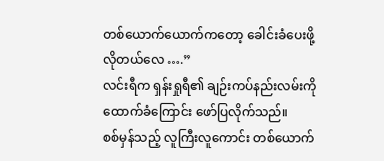တစ်ယောက်ယောက်ကတော့ ခေါင်းခံပေးဖို့ လိုတယ်လေ ….”
လင်းရီက ရှန်းရှုရီ၏ ချဉ်းကပ်နည်းလမ်းကို ထောက်ခံကြောင်း ဖော်ပြလိုက်သည်။
စစ်မှန်သည့် လူကြီးလူကောင်း တစ်ယောက်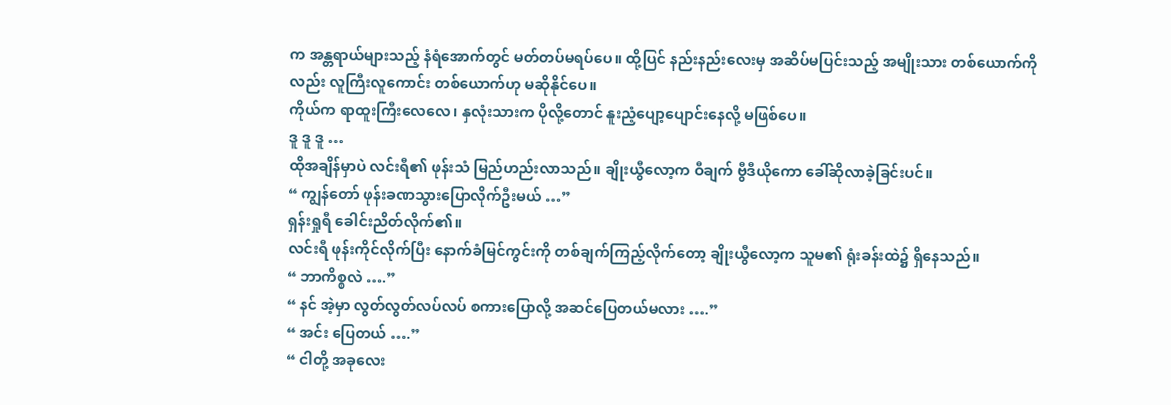က အန္တရာယ်များသည့် နံရံအောက်တွင် မတ်တပ်မရပ်ပေ။ ထို့ပြင် နည်းနည်းလေးမှ အဆိပ်မပြင်းသည့် အမျိုးသား တစ်ယောက်ကိုလည်း လူကြီးလူကောင်း တစ်ယောက်ဟု မဆိုနိုင်ပေ။
ကိုယ်က ရာထူးကြီးလေလေ၊ နှလုံးသားက ပိုလို့တောင် နူးညံ့ပျော့ပျောင်းနေလို့ မဖြစ်ပေ။
ဒူ ဒူ ဒူ …
ထိုအချိန်မှာပဲ လင်းရီ၏ ဖုန်းသံ မြည်ဟည်းလာသည်။ ချိုးယွီလော့က ဝီချက် ဗွီဒီယိုကော ခေါ်ဆိုလာခဲ့ခြင်းပင်။
“ ကျွန်တော် ဖုန်းခဏသွားပြောလိုက်ဦးမယ် …”
ရှန်းရှုရီ ခေါင်းညိတ်လိုက်၏။
လင်းရီ ဖုန်းကိုင်လိုက်ပြီး နောက်ခံမြင်ကွင်းကို တစ်ချက်ကြည့်လိုက်တော့ ချိုးယွီလော့က သူမ၏ ရုံးခန်းထဲ၌ ရှိနေသည်။
“ ဘာကိစ္စလဲ ….”
“ နင် အဲ့မှာ လွတ်လွတ်လပ်လပ် စကားပြောလို့ အဆင်ပြေတယ်မလား ….”
“ အင်း ပြေတယ် ….”
“ ငါတို့ အခုလေး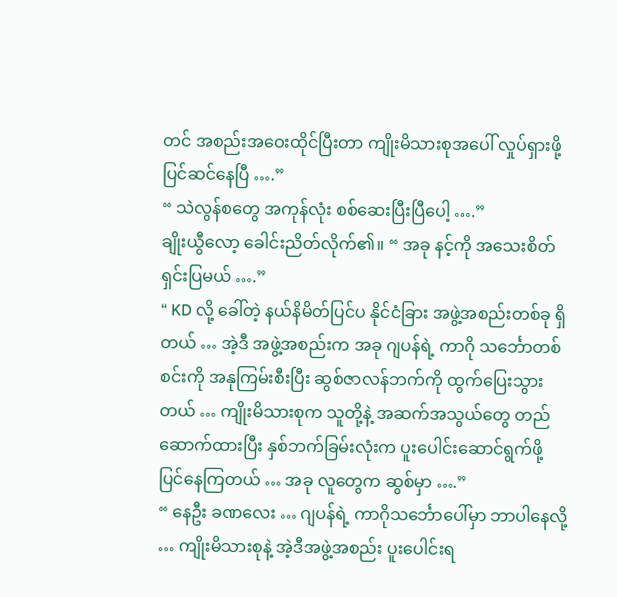တင် အစည်းအဝေးထိုင်ပြီးတာ ကျိုးမိသားစုအပေါ် လှုပ်ရှားဖို့ ပြင်ဆင်နေပြီ ….”
“ သဲလွန်စတွေ အကုန်လုံး စစ်ဆေးပြီးပြီပေါ့ ….”
ချိုးယွီလော့ ခေါင်းညိတ်လိုက်၏။ “ အခု နင့်ကို အသေးစိတ် ရှင်းပြမယ် ….”
“ KD လို့ ခေါ်တဲ့ နယ်နိမိတ်ပြင်ပ နိုင်ငံခြား အဖွဲ့အစည်းတစ်ခု ရှိတယ် … အဲ့ဒီ အဖွဲ့အစည်းက အခု ဂျပန်ရဲ့ ကာဂို သင်္ဘောတစ်စင်းကို အနုကြမ်းစီးပြီး ဆွစ်ဇာလန်ဘက်ကို ထွက်ပြေးသွားတယ် … ကျိုးမိသားစုက သူတို့နဲ့ အဆက်အသွယ်တွေ တည်ဆောက်ထားပြီး နှစ်ဘက်ခြမ်းလုံးက ပူးပေါင်းဆောင်ရွက်ဖို့ ပြင်နေကြတယ် … အခု လူတွေက ဆွစ်မှာ ….”
“ နေဦး ခဏလေး … ဂျပန်ရဲ့ ကာဂိုသင်္ဘောပေါ်မှာ ဘာပါနေလို့ … ကျိုးမိသားစုနဲ့ အဲ့ဒီအဖွဲ့အစည်း ပူးပေါင်းရ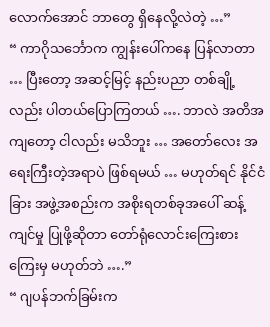လောက်အောင် ဘာတွေ ရှိနေလို့လဲတဲ့ …”
“ ကာဂိုသင်္ဘောက ကျွန်းပေါ်ကနေ ပြန်လာတာ … ပြီးတော့ အဆင့်မြင့် နည်းပညာ တစ်ချို့လည်း ပါတယ်ပြောကြတယ် …. ဘာလဲ အတိအကျတော့ ငါလည်း မသိဘူး … အတော်လေး အရေးကြီးတဲ့အရာပဲ ဖြစ်ရမယ် … မဟုတ်ရင် နိုင်ငံခြား အဖွဲ့အစည်းက အစိုးရတစ်ခုအပေါ် ဆန့်ကျင်မှု ပြုဖို့ဆိုတာ တော်ရုံလောင်းကြေးစားကြေးမှ မဟုတ်ဘဲ ….”
“ ဂျပန်ဘက်ခြမ်းက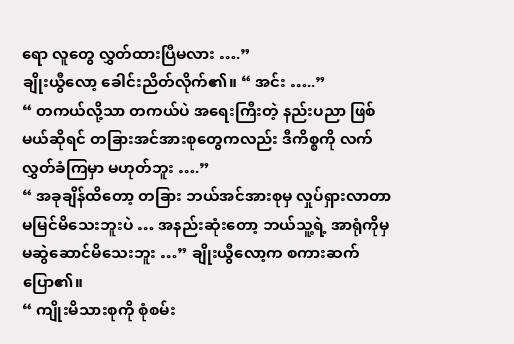ရော လူတွေ လွှတ်ထားပြီမလား ….”
ချိုးယွီလော့ ခေါင်းညိတ်လိုက်၏။ “ အင်း …..”
“ တကယ်လို့သာ တကယ်ပဲ အရေးကြီးတဲ့ နည်းပညာ ဖြစ်မယ်ဆိုရင် တခြားအင်အားစုတွေကလည်း ဒီကိစ္စကို လက်လွှတ်ခံကြမှာ မဟုတ်ဘူး ….”
“ အခုချိန်ထိတော့ တခြား ဘယ်အင်အားစုမှ လှုပ်ရှားလာတာ မမြင်မိသေးဘူးပဲ … အနည်းဆုံးတော့ ဘယ်သူ့ရဲ့ အာရုံကိုမှ မဆွဲဆောင်မိသေးဘူး …” ချိုးယွီလော့က စကားဆက်ပြော၏။
“ ကျိုးမိသားစုကို စုံစမ်း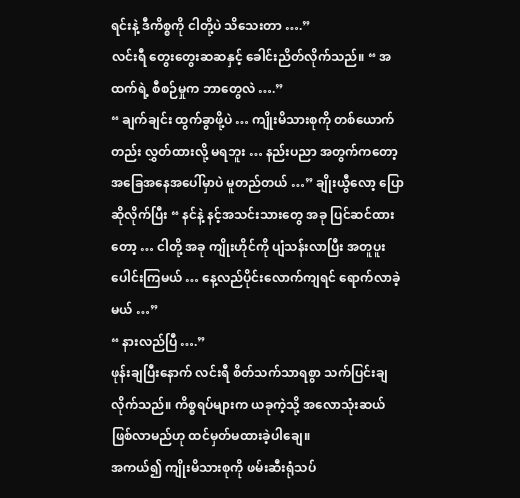ရင်းနဲ့ ဒီကိစ္စကို ငါတို့ပဲ သိသေးတာ ….”
လင်းရီ တွေးတွေးဆဆနှင့် ခေါင်းညိတ်လိုက်သည်။ “ အထက်ရဲ့ စီစဉ်မှုက ဘာတွေလဲ ….”
“ ချက်ချင်း ထွက်ခွာဖို့ပဲ … ကျိုးမိသားစုကို တစ်ယောက်တည်း လွှတ်ထားလို့ မရဘူး … နည်းပညာ အတွက်ကတော့ အခြေအနေအပေါ်မှာပဲ မူတည်တယ် …” ချိုးယွီလော့ ပြောဆိုလိုက်ပြီး “ နင်နဲ့ နင့်အသင်းသားတွေ အခု ပြင်ဆင်ထားတော့ … ငါတို့ အခု ကျိုးဟိုင်ကို ပျံသန်းလာပြီး အတူပူးပေါင်းကြမယ် … နေ့လည်ပိုင်းလောက်ကျရင် ရောက်လာခဲ့မယ် …”
“ နားလည်ပြီ ….”
ဖုန်းချပြီးနောက် လင်းရီ စိတ်သက်သာရစွာ သက်ပြင်းချလိုက်သည်။ ကိစ္စရပ်များက ယခုကဲ့သို့ အလောသုံးဆယ် ဖြစ်လာမည်ဟု ထင်မှတ်မထားခဲ့ပါချေ။
အကယ်၍ ကျိုးမိသားစုကို ဖမ်းဆီးရုံသပ်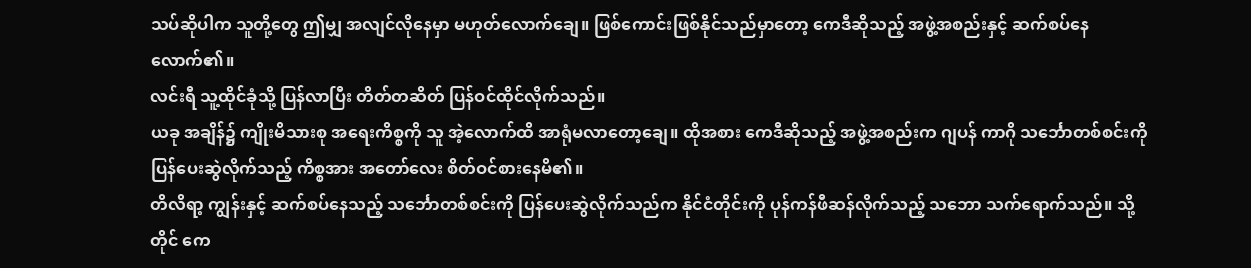သပ်ဆိုပါက သူတို့တွေ ဤမျှ အလျင်လိုနေမှာ မဟုတ်လောက်ချေ။ ဖြစ်ကောင်းဖြစ်နိုင်သည်မှာတော့ ကေဒီဆိုသည့် အဖွဲ့အစည်းနှင့် ဆက်စပ်နေလောက်၏။
လင်းရီ သူ့ထိုင်ခုံသို့ ပြန်လာပြီး တိတ်တဆိတ် ပြန်ဝင်ထိုင်လိုက်သည်။
ယခု အချိန်၌ ကျိုးမိသားစု အရေးကိစ္စကို သူ အဲ့လောက်ထိ အာရုံမလာတော့ချေ။ ထိုအစား ကေဒီဆိုသည့် အဖွဲ့အစည်းက ဂျပန် ကာဂို သင်္ဘောတစ်စင်းကို ပြန်ပေးဆွဲလိုက်သည့် ကိစ္စအား အတော်လေး စိတ်ဝင်စားနေမိ၏။
တိလိရာ့ ကျွန်းနှင့် ဆက်စပ်နေသည့် သင်္ဘောတစ်စင်းကို ပြန်ပေးဆွဲလိုက်သည်က နိုင်ငံတိုင်းကို ပုန်ကန်ဖီဆန်လိုက်သည့် သဘော သက်ရောက်သည်။ သို့တိုင် ကေ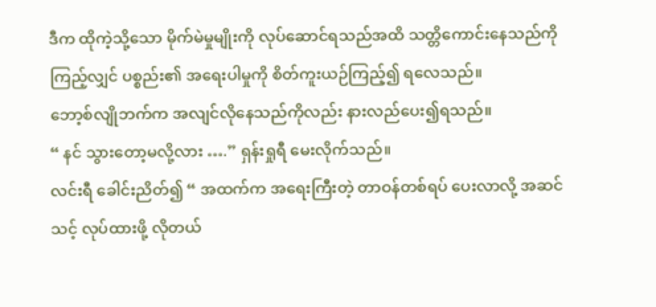ဒီက ထိုကဲ့သို့သော မိုက်မဲမှုမျိုးကို လုပ်ဆောင်ရသည်အထိ သတ္တိကောင်းနေသည်ကို ကြည့်လျှင် ပစ္စည်း၏ အရေးပါမှုကို စိတ်ကူးယဉ်ကြည့်၍ ရလေသည်။
ဘော့စ်လျိုဘက်က အလျင်လိုနေသည်ကိုလည်း နားလည်ပေး၍ရသည်။
“ နင် သွားတော့မလို့လား ….” ရှန်းရှုရီ မေးလိုက်သည်။
လင်းရီ ခေါင်းညိတ်၍ “ အထက်က အရေးကြီးတဲ့ တာဝန်တစ်ရပ် ပေးလာလို့ အဆင်သင့် လုပ်ထားဖို့ လိုတယ်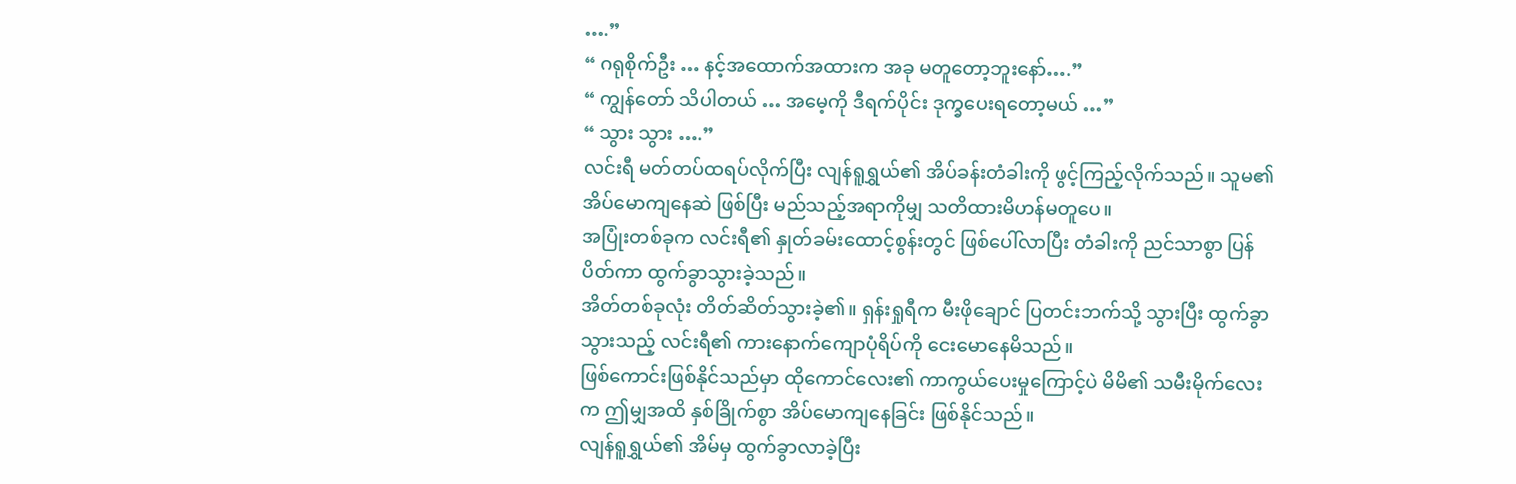….”
“ ဂရုစိုက်ဦး … နင့်အထောက်အထားက အခု မတူတော့ဘူးနော်….”
“ ကျွန်တော် သိပါတယ် … အမေ့ကို ဒီရက်ပိုင်း ဒုက္ခပေးရတော့မယ် …”
“ သွား သွား ….”
လင်းရီ မတ်တပ်ထရပ်လိုက်ပြီး လျန်ရူရွှယ်၏ အိပ်ခန်းတံခါးကို ဖွင့်ကြည့်လိုက်သည်။ သူမ၏ အိပ်မောကျနေဆဲ ဖြစ်ပြီး မည်သည့်အရာကိုမျှ သတိထားမိဟန်မတူပေ။
အပြုံးတစ်ခုက လင်းရီ၏ နှုတ်ခမ်းထောင့်စွန်းတွင် ဖြစ်ပေါ်လာပြီး တံခါးကို ညင်သာစွာ ပြန်ပိတ်ကာ ထွက်ခွာသွားခဲ့သည်။
အိတ်တစ်ခုလုံး တိတ်ဆိတ်သွားခဲ့၏။ ရှန်းရှုရီက မီးဖိုချောင် ပြတင်းဘက်သို့ သွားပြီး ထွက်ခွာသွားသည့် လင်းရီ၏ ကားနောက်ကျောပုံရိပ်ကို ငေးမောနေမိသည်။
ဖြစ်ကောင်းဖြစ်နိုင်သည်မှာ ထိုကောင်လေး၏ ကာကွယ်ပေးမှုကြောင့်ပဲ မိမိ၏ သမီးမိုက်လေးက ဤမျှအထိ နှစ်ခြိုက်စွာ အိပ်မောကျနေခြင်း ဖြစ်နိုင်သည်။
လျန်ရူရွှယ်၏ အိမ်မှ ထွက်ခွာလာခဲ့ပြီး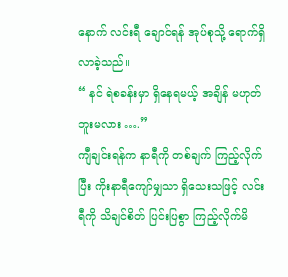နောက် လင်းရီ ချောင်ရန် အုပ်စုသို့ ရောက်ရှိလာခဲ့သည်။
“ နင် ရဲစခန်းမှာ ရှိနေရမယ့် အချိန် မဟုတ်ဘူးမလား ….”
ကျီချင်းရန်က နာရီကို တစ်ချက် ကြည့်လိုက်ပြီး ကိုးနာရီကျော်မျှသာ ရှိသေးသဖြင့် လင်းရီကို သိချင်စိတ် ပြင်းပြစွာ ကြည့်လိုက်မိ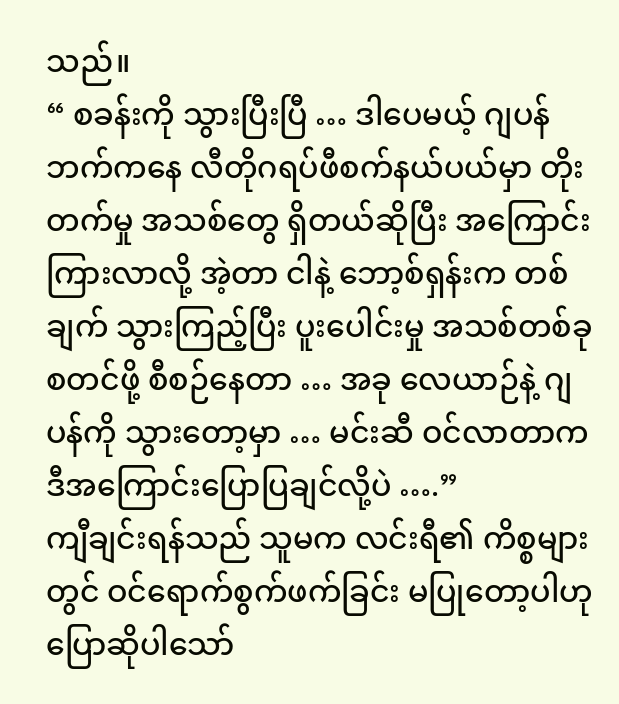သည်။
“ စခန်းကို သွားပြီးပြီ … ဒါပေမယ့် ဂျပန်ဘက်ကနေ လီတိုဂရပ်ဖီစက်နယ်ပယ်မှာ တိုးတက်မှု အသစ်တွေ ရှိတယ်ဆိုပြီး အကြောင်းကြားလာလို့ အဲ့တာ ငါနဲ့ ဘော့စ်ရှန်းက တစ်ချက် သွားကြည့်ပြီး ပူးပေါင်းမှု အသစ်တစ်ခု စတင်ဖို့ စီစဉ်နေတာ … အခု လေယာဉ်နဲ့ ဂျပန်ကို သွားတော့မှာ … မင်းဆီ ဝင်လာတာက ဒီအကြောင်းပြောပြချင်လို့ပဲ ….”
ကျီချင်းရန်သည် သူမက လင်းရီ၏ ကိစ္စများတွင် ဝင်ရောက်စွက်ဖက်ခြင်း မပြုတော့ပါဟု ပြောဆိုပါသော်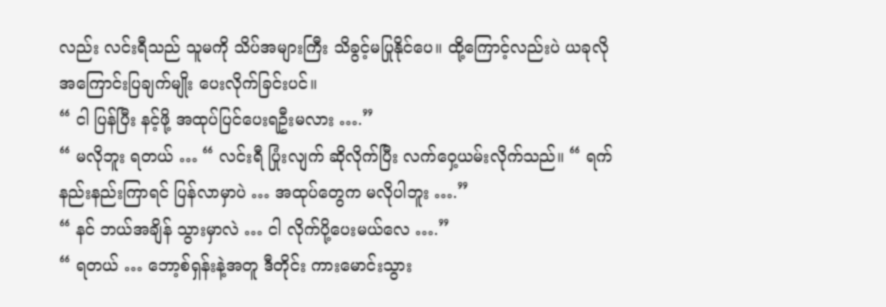လည်း လင်းရီသည် သူမကို သိပ်အများကြီး သိခွင့်မပြုနိုင်ပေ။ ထို့ကြောင့်လည်းပဲ ယခုလို အကြောင်းပြချက်မျိုး ပေးလိုက်ခြင်းပင်။
“ ငါ ပြန်ပြီး နင့်ဖို့ အထုပ်ပြင်ပေးရဦးမလား ….”
“ မလိုဘူး ရတယ် … “ လင်းရီ ပြုံးလျက် ဆိုလိုက်ပြီး လက်ဝှေ့ယမ်းလိုက်သည်။ “ ရက်နည်းနည်းကြာရင် ပြန်လာမှာပဲ … အထုပ်တွေက မလိုပါဘူး ….”
“ နင် ဘယ်အချိန် သွားမှာလဲ … ငါ လိုက်ပို့ပေးမယ်လေ ….”
“ ရတယ် … ဘော့စ်ရှန်းနဲ့အတူ ဒီတိုင်း ကားမောင်းသွား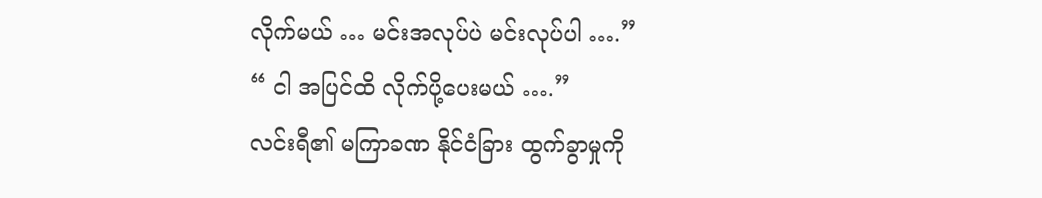လိုက်မယ် … မင်းအလုပ်ပဲ မင်းလုပ်ပါ ….”
“ ငါ အပြင်ထိ လိုက်ပို့ပေးမယ် ….”
လင်းရီ၏ မကြာခဏ နိုင်ငံခြား ထွက်ခွာမှုကို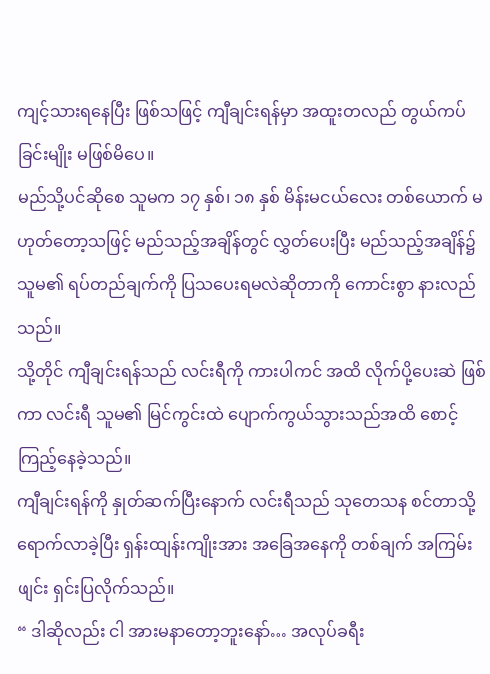ကျင့်သားရနေပြီး ဖြစ်သဖြင့် ကျီချင်းရန်မှာ အထူးတလည် တွယ်ကပ်ခြင်းမျိုး မဖြစ်မိပေ။
မည်သို့ပင်ဆိုစေ သူမက ၁၇ နှစ်၊ ၁၈ နှစ် မိန်းမငယ်လေး တစ်ယောက် မဟုတ်တော့သဖြင့် မည်သည့်အချိန်တွင် လွှတ်ပေးပြီး မည်သည့်အချိန်၌ သူမ၏ ရပ်တည်ချက်ကို ပြသပေးရမလဲဆိုတာကို ကောင်းစွာ နားလည်သည်။
သို့တိုင် ကျီချင်းရန်သည် လင်းရီကို ကားပါကင် အထိ လိုက်ပို့ပေးဆဲ ဖြစ်ကာ လင်းရီ သူမ၏ မြင်ကွင်းထဲ ပျောက်ကွယ်သွားသည်အထိ စောင့်ကြည့်နေခဲ့သည်။
ကျီချင်းရန်ကို နှုတ်ဆက်ပြီးနောက် လင်းရီသည် သုတေသန စင်တာသို့ ရောက်လာခဲ့ပြီး ရှန်းထျန်းကျိုးအား အခြေအနေကို တစ်ချက် အကြမ်းဖျင်း ရှင်းပြလိုက်သည်။
“ ဒါဆိုလည်း ငါ အားမနာတော့ဘူးနော်… အလုပ်ခရီး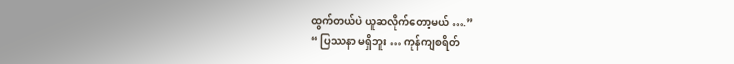ထွက်တယ်ပဲ ယူဆလိုက်တော့မယ် ….”
“ ပြဿနာ မရှိဘူး … ကုန်ကျစရိတ်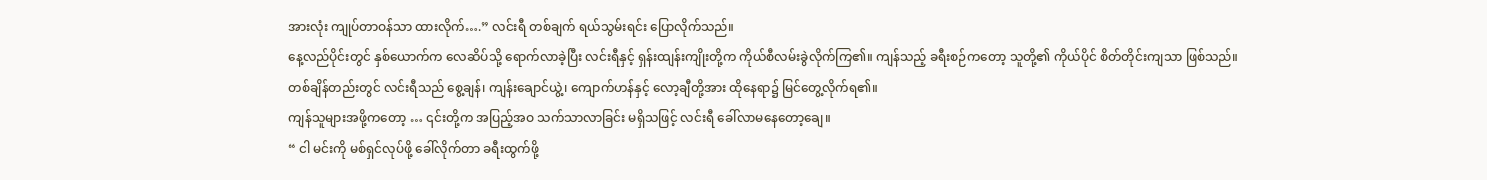အားလုံး ကျုပ်တာဝန်သာ ထားလိုက်….” လင်းရီ တစ်ချက် ရယ်သွမ်းရင်း ပြောလိုက်သည်။
နေ့လည်ပိုင်းတွင် နှစ်ယောက်က လေဆိပ်သို့ ရောက်လာခဲ့ပြီး လင်းရီနှင့် ရှန်းထျန်းကျိုးတို့က ကိုယ်စီလမ်းခွဲလိုက်ကြ၏။ ကျန်သည့် ခရီးစဉ်ကတော့ သူတို့၏ ကိုယ်ပိုင် စိတ်တိုင်းကျသာ ဖြစ်သည်။
တစ်ချိန်တည်းတွင် လင်းရီသည် စွေ့ချန်၊ ကျန်းချောင်ယွဲ့၊ ကျောက်ဟန်နှင့် လော့ချီတို့အား ထိုနေရာ၌ မြင်တွေ့လိုက်ရ၏။
ကျန်သူများအဖို့ကတော့ … ၎င်းတို့က အပြည့်အဝ သက်သာလာခြင်း မရှိသဖြင့် လင်းရီ ခေါ်လာမနေတော့ချေ။
“ ငါ မင်းကို မစ်ရှင်လုပ်ဖို့ ခေါ်လိုက်တာ ခရီးထွက်ဖို့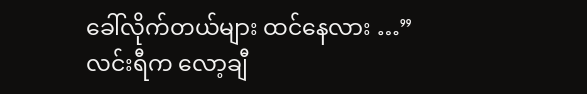ခေါ်လိုက်တယ်များ ထင်နေလား …” လင်းရီက လော့ချီ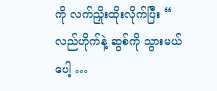ကို လက်ညှိုးထိုးလိုက်ပြီး “ လည်ဟိုက်နဲ့ ဆွစ်ကို သွားမယ်ပေါ့ …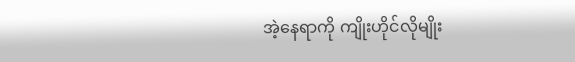အဲ့နေရာကို ကျိုးဟိုင်လိုမျိုး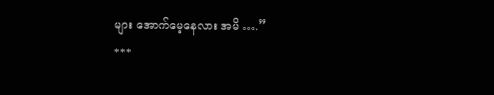များ အောက်မေ့နေလား အမိ ….”
***